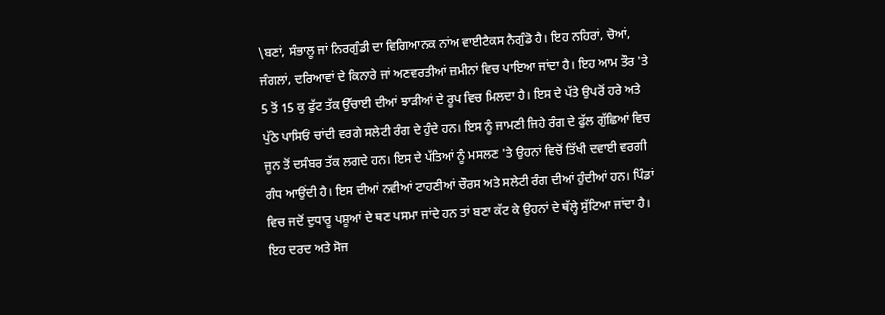\ਬਣਾਂ, ਸੰਭਾਲੂ ਜਾਂ ਨਿਰਗੁੰਡੀ ਦਾ ਵਿਗਿਆਨਕ ਨਾਂਅ ਵਾਈਟੈਕਸ ਨੈਗੁੰਡੋ ਹੈ। ਇਹ ਨਹਿਰਾਂ, ਚੋਆਂ, ਜੰਗਲਾਂ, ਦਰਿਆਵਾਂ ਦੇ ਕਿਨਾਰੇ ਜਾਂ ਅਣਵਰਤੀਆਂ ਜ਼ਮੀਨਾਂ ਵਿਚ ਪਾਇਆ ਜਾਂਦਾ ਹੈ। ਇਹ ਆਮ ਤੌਰ 'ਤੇ 5 ਤੋਂ 15 ਕੁ ਫੁੱਟ ਤੱਕ ਉੱਚਾਈ ਦੀਆਂ ਝਾੜੀਆਂ ਦੇ ਰੂਪ ਵਿਚ ਮਿਲਦਾ ਹੈ। ਇਸ ਦੇ ਪੱਤੇ ਉਪਰੋਂ ਹਰੇ ਅਤੇ ਪੁੱਠੇ ਪਾਸਿਓਂ ਚਾਂਦੀ ਵਰਗੇ ਸਲੇਟੀ ਰੰਗ ਦੇ ਹੁੰਦੇ ਹਨ। ਇਸ ਨੂੰ ਜਾਮਣੀ ਜਿਹੇ ਰੰਗ ਦੇ ਫੁੱਲ ਗੁੱਛਿਆਂ ਵਿਚ ਜੂਨ ਤੋਂ ਦਸੰਬਰ ਤੱਕ ਲਗਦੇ ਹਨ। ਇਸ ਦੇ ਪੱਤਿਆਂ ਨੂੰ ਮਸਲਣ 'ਤੇ ਉਹਨਾਂ ਵਿਚੋਂ ਤਿੱਖੀ ਦਵਾਈ ਵਰਗੀ ਗੰਧ ਆਉਂਦੀ ਹੈ। ਇਸ ਦੀਆਂ ਨਵੀਆਂ ਟਾਹਣੀਆਂ ਚੌਰਸ ਅਤੇ ਸਲੇਟੀ ਰੰਗ ਦੀਆਂ ਹੁੰਦੀਆਂ ਹਨ। ਪਿੰਡਾਂ ਵਿਚ ਜਦੋਂ ਦੁਧਾਰੂ ਪਸ਼ੂਆਂ ਦੇ ਥਣ ਪਸਮਾ ਜਾਂਦੇ ਹਨ ਤਾਂ ਬਣਾ ਕੱਟ ਕੇ ਉਹਨਾਂ ਦੇ ਥੱਲ੍ਹੇ ਸੁੱਟਿਆ ਜਾਂਦਾ ਹੈ। ਇਹ ਦਰਦ ਅਤੇ ਸੋਜ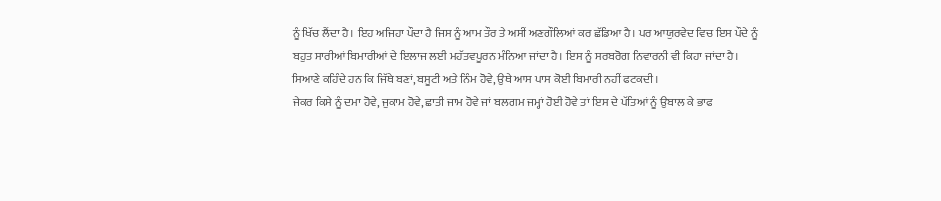ਨੂੰ ਖਿੱਚ ਲੈਂਦਾ ਹੈ। ਇਹ ਅਜਿਹਾ ਪੌਦਾ ਹੈ ਜਿਸ ਨੂੰ ਆਮ ਤੌਰ ਤੇ ਅਸੀਂ ਅਣਗੌਲਿਆਂ ਕਰ ਛੱਡਿਆ ਹੈ। ਪਰ ਆਯੁਰਵੇਦ ਵਿਚ ਇਸ ਪੌਦੇ ਨੂੰ ਬਹੁਤ ਸਾਰੀਆਂ ਬਿਮਾਰੀਆਂ ਦੇ ਇਲਾਜ ਲਈ ਮਹੱਤਵਪੂਰਨ ਮੰਨਿਆ ਜਾਂਦਾ ਹੈ। ਇਸ ਨੂੰ ਸਰਬਰੋਗ ਨਿਵਾਰਨੀ ਵੀ ਕਿਹਾ ਜਾਂਦਾ ਹੈ। ਸਿਆਣੇ ਕਹਿੰਦੇ ਹਨ ਕਿ ਜਿੱਥੇ ਬਣਾਂ, ਬਸੂਟੀ ਅਤੇ ਨਿੰਮ ਹੋਵੇ, ਉਥੇ ਆਸ ਪਾਸ ਕੋਈ ਬਿਮਾਰੀ ਨਹੀਂ ਫਟਕਦੀ।
ਜੇਕਰ ਕਿਸੇ ਨੂੰ ਦਮਾ ਹੋਵੇ, ਜੁਕਾਮ ਹੋਵੇ, ਛਾਤੀ ਜਾਮ ਹੋਵੇ ਜਾਂ ਬਲਗਮ ਜਮ੍ਹਾਂ ਹੋਈ ਹੋਵੇ ਤਾਂ ਇਸ ਦੇ ਪੱਤਿਆਂ ਨੂੰ ਉਬਾਲ ਕੇ ਭਾਫ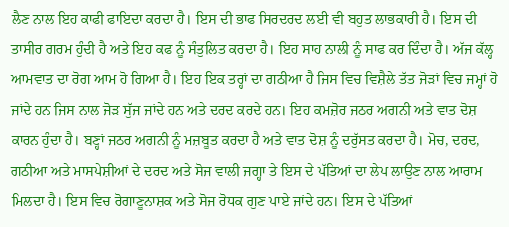ਲੈਣ ਨਾਲ ਇਹ ਕਾਫੀ ਫਾਇਦਾ ਕਰਦਾ ਹੈ। ਇਸ ਦੀ ਭਾਫ ਸਿਰਦਰਦ ਲਈ ਵੀ ਬਹੁਤ ਲਾਭਕਾਰੀ ਹੈ। ਇਸ ਦੀ ਤਾਸੀਰ ਗਰਮ ਹੁੰਦੀ ਹੈ ਅਤੇ ਇਹ ਕਫ ਨੂੰ ਸੰਤੁਲਿਤ ਕਰਦਾ ਹੈ। ਇਹ ਸਾਹ ਨਾਲੀ ਨੂੰ ਸਾਫ ਕਰ ਦਿੰਦਾ ਹੈ। ਅੱਜ ਕੱਲ੍ਹ ਆਮਵਾਤ ਦਾ ਰੋਗ ਆਮ ਹੋ ਗਿਆ ਹੈ। ਇਹ ਇਕ ਤਰ੍ਹਾਂ ਦਾ ਗਠੀਆ ਹੈ ਜਿਸ ਵਿਚ ਵਿਸ਼ੈਲੇ ਤੱਤ ਜੋੜਾਂ ਵਿਚ ਜਮ੍ਹਾਂ ਹੋ ਜਾਂਦੇ ਹਨ ਜਿਸ ਨਾਲ ਜੋੜ ਸੁੱਜ ਜਾਂਦੇ ਹਨ ਅਤੇ ਦਰਦ ਕਰਦੇ ਹਨ। ਇਹ ਕਮਜ਼ੋਰ ਜਠਰ ਅਗਨੀ ਅਤੇ ਵਾਤ ਦੋਸ਼ ਕਾਰਨ ਹੁੰਦਾ ਹੈ। ਬਣ੍ਹਾਂ ਜਠਰ ਅਗਨੀ ਨੂੰ ਮਜ਼ਬੂਤ ਕਰਦਾ ਹੈ ਅਤੇ ਵਾਤ ਦੋਸ਼ ਨੂੰ ਦਰੁੱਸਤ ਕਰਦਾ ਹੈ। ਮੋਚ, ਦਰਦ, ਗਠੀਆ ਅਤੇ ਮਾਸਪੇਸ਼ੀਆਂ ਦੇ ਦਰਦ ਅਤੇ ਸੋਜ ਵਾਲੀ ਜਗ੍ਹਾ ਤੇ ਇਸ ਦੇ ਪੱਤਿਆਂ ਦਾ ਲੇਪ ਲਾਉਣ ਨਾਲ ਆਰਾਮ ਮਿਲਦਾ ਹੈ। ਇਸ ਵਿਚ ਰੋਗਾਣੂਨਾਸ਼ਕ ਅਤੇ ਸੋਜ ਰੋਧਕ ਗੁਣ ਪਾਏ ਜਾਂਦੇ ਹਨ। ਇਸ ਦੇ ਪੱਤਿਆਂ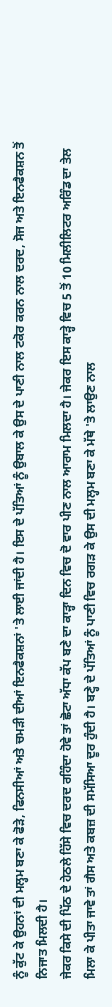ਨੂੰ ਕੁੱਟ ਕੇ ਉਹਨਾਂ ਦੀ ਮਲ੍ਹਮ ਬਣਾ ਕੇ ਫੋੜੇ, ਫਿਨਸੀਆਂ ਅਤੇ ਚਮੜੀ ਦੀਆਂ ਇਨਫੈਕਸ਼ਨਾਂ 'ਤੇ ਲਾਈ ਜਾਂਦੀ ਹੈ। ਇਸ ਦੇ ਪੱਤਿਆਂ ਨੂੰ ਉਬਾਲ ਕੇ ਉਸ ਦੇ ਪਾਣੀ ਨਾਲ ਟਕੋਰ ਕਰਨ ਨਾਲ ਦਰਦ, ਸੋਜ ਅਤੇ ਇਨਫੈਕਸ਼ਨ ਤੋਂ ਨਿਜਾਤ ਮਿਲਦੀ ਹੈ।
ਜੇਕਰ ਕਿਸੇ ਦੀ ਪਿੱਠ ਦੇ ਹੇਠਲੇ ਹਿੱਸੇ ਵਿਚ ਦਰਦ ਰਹਿੰਦਾ ਹੋਵੇ ਤਾਂ ਛੋਟਾ ਅੱਧਾ ਕੱਪ ਬਣੇ ਦਾ ਕਾੜ੍ਹਾ ਦਿਨ ਵਿਚ ਦੋ ਵਾਰ ਪੀਣ ਨਾਲ ਆਰਾਮ ਮਿਲਦਾ ਹੈ। ਜੇਕਰ ਇਸ ਕਾੜ੍ਹੇ ਵਿਚ 5 ਤੋਂ 10 ਮਿਲੀਲਿਟਰ ਅਰਿੰਡ ਦਾ ਤੇਲ ਮਿਲਾ ਕੇ ਪੀਤਾ ਜਾਵੇ ਤਾਂ ਗੈਸ ਅਤੇ ਕਬਜ਼ ਦੀ ਸਮੱਸਿਆ ਦੂਰ ਹੁੰਦੀ ਹੈ। ਬਣ੍ਹੇ ਦੇ ਪੱਤਿਆਂ ਨੂੰ ਪਾਣੀ ਵਿਚ ਰਗੜ ਕੇ ਉਸ ਦੀ ਮਲ੍ਹਮ ਬਣਾ ਕੇ ਮੱਥੇ 'ਤੇ ਲਾਉਣ ਨਾਲ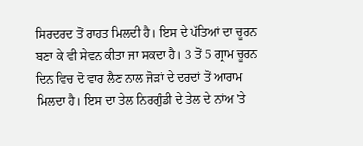ਸਿਰਦਰਦ ਤੋਂ ਰਾਹਤ ਮਿਲਦੀ ਹੈ। ਇਸ ਦੇ ਪੱਤਿਆਂ ਦਾ ਚੂਰਨ ਬਣਾ ਕੇ ਵੀ ਸੇਵਨ ਕੀਤਾ ਜਾ ਸਕਦਾ ਹੈ। 3 ਤੋਂ 5 ਗ੍ਰਾਮ ਚੂਰਨ ਦਿਨ ਵਿਚ ਦੋ ਵਾਰ ਲੈਣ ਨਾਲ ਜੋੜਾਂ ਦੇ ਦਰਦਾਂ ਤੋਂ ਆਰਾਮ ਮਿਲਦਾ ਹੈ। ਇਸ ਦਾ ਤੇਲ ਨਿਰਗੁੰਡੀ ਦੇ ਤੇਲ ਦੇ ਨਾਂਅ 'ਤੇ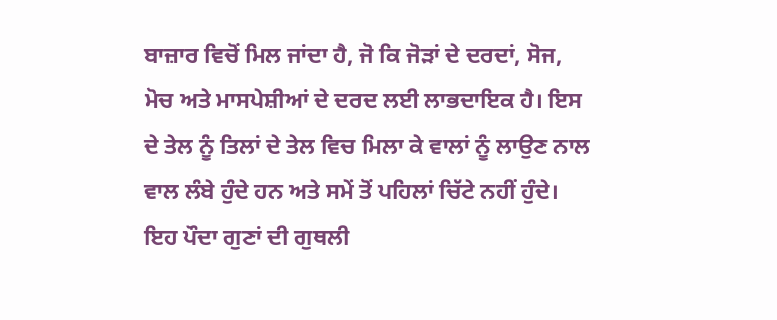ਬਾਜ਼ਾਰ ਵਿਚੋਂ ਮਿਲ ਜਾਂਦਾ ਹੈ, ਜੋ ਕਿ ਜੋੜਾਂ ਦੇ ਦਰਦਾਂ, ਸੋਜ, ਮੋਚ ਅਤੇ ਮਾਸਪੇਸ਼ੀਆਂ ਦੇ ਦਰਦ ਲਈ ਲਾਭਦਾਇਕ ਹੈ। ਇਸ ਦੇ ਤੇਲ ਨੂੰ ਤਿਲਾਂ ਦੇ ਤੇਲ ਵਿਚ ਮਿਲਾ ਕੇ ਵਾਲਾਂ ਨੂੰ ਲਾਉਣ ਨਾਲ ਵਾਲ ਲੰਬੇ ਹੁੰਦੇ ਹਨ ਅਤੇ ਸਮੇਂ ਤੋਂ ਪਹਿਲਾਂ ਚਿੱਟੇ ਨਹੀਂ ਹੁੰਦੇ।
ਇਹ ਪੌਦਾ ਗੁਣਾਂ ਦੀ ਗੁਥਲੀ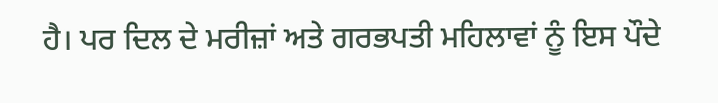ਹੈ। ਪਰ ਦਿਲ ਦੇ ਮਰੀਜ਼ਾਂ ਅਤੇ ਗਰਭਪਤੀ ਮਹਿਲਾਵਾਂ ਨੂੰ ਇਸ ਪੌਦੇ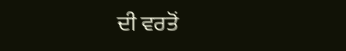ਦੀ ਵਰਤੋਂ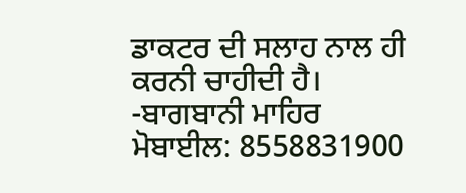ਡਾਕਟਰ ਦੀ ਸਲਾਹ ਨਾਲ ਹੀ ਕਰਨੀ ਚਾਹੀਦੀ ਹੈ।
-ਬਾਗਬਾਨੀ ਮਾਹਿਰ
ਮੋਬਾਈਲ: 8558831900